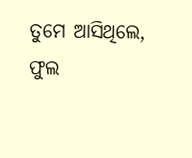ତୁମେ ଆସିଥିଲେ, ଫୁଲ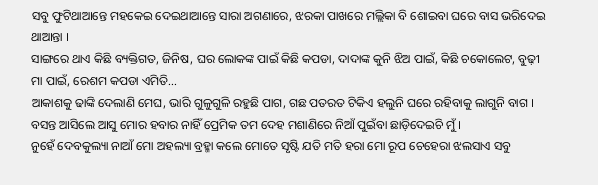ସବୁ ଫୁଟିଥାଆନ୍ତେ ମହକେଇ ଦେଇଥାଆନ୍ତେ ସାରା ଅଗଣାରେ, ଝରକା ପାଖରେ ମଲ୍ଲିକା ବି ଶୋଇବା ଘରେ ବାସ ଭରିଦେଇ ଥାଆନ୍ତା ।
ସାଙ୍ଗରେ ଥାଏ କିଛି ବ୍ୟକ୍ତିଗତ, ଜିନିଷ, ଘର ଲୋକଙ୍କ ପାଇଁ କିଛି କପଡା, ଦାଦାଙ୍କ କୁନି ଝିଅ ପାଇଁ, କିଛି ଚକୋଲେଟ, ବୁଢ଼ୀ ମା ପାଇଁ, ରେଶମ କପଡା ଏମିତି...
ଆକାଶକୁ ଢାଙ୍କି ଦେଲାଣି ମେଘ, ଭାରି ଗୁଳୁଗୁଳି ରହୁଛି ପାଗ, ଗଛ ପତରତ ଟିକିଏ ହଲୁନି ଘରେ ରହିବାକୁ ଲାଗୁନି ବାଗ ।
ବସନ୍ତ ଆସିଲେ ଆସୁ ମୋର ହବାର ନାହିଁ ପ୍ରେମିକ ତମ ଦେହ ମଶାଣିରେ ନିଆଁ ପୁଇଁବା ଛାଡ଼ିଦେଇଚି ମୁଁ ।
ନୁହେଁ ଦେବକୁଲ୍ୟା ନାଆଁ ମୋ ଅହଲ୍ୟା ବ୍ରହ୍ମା କଲେ ମୋତେ ସୃଷ୍ଟି ଯତି ମତି ହରା ମୋ ରୂପ ଚେହେରା ଝଲସାଏ ସବୁ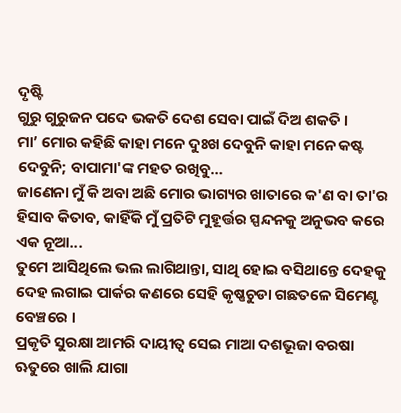ଦୃଷ୍ଟି
ଗୁରୁ ଗୁରୁଜନ ପଦେ ଭକତି ଦେଶ ସେବା ପାଇଁ ଦିଅ ଶକତି ।
ମା’ ମୋର କହିଛି କାହା ମନେ ଦୁଃଖ ଦେବୁନି କାହା ମନେ କଷ୍ଟ ଦେବୁନି; ବାପାମା'ଙ୍କ ମହତ ରଖିବୁ…
ଜାଣେନା ମୁଁ କି ଅବା ଅଛି ମୋର ଭାଗ୍ୟର ଖାତାରେ କ'ଣ ବା ତା'ର ହିସାବ କିତାବ, କାହିଁକି ମୁଁ ପ୍ରତିଟି ମୁହୂର୍ତ୍ତର ସ୍ପନ୍ଦନକୁ ଅନୁଭବ କରେ ଏକ ନୂଆ...
ତୁମେ ଆସିଥିଲେ ଭଲ ଲାଗିଥାନ୍ତା, ସାଥି ହୋଇ ବସିଥାନ୍ତେ ଦେହକୁ ଦେହ ଲଗାଇ ପାର୍କର କଣରେ ସେହି କୃଷ୍ଣଚୁଡା ଗଛତଳେ ସିମେଣ୍ଟ ବେଞ୍ଚରେ ।
ପ୍ରକୃତି ସୁରକ୍ଷା ଆମରି ଦାୟୀତ୍ୱ ସେଇ ମାଆ ଦଶଭୂଜା ବରଷା ଋତୁରେ ଖାଲି ଯାଗା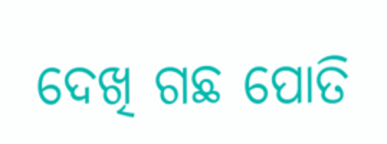ଦେଖି ଗଛ ପୋତି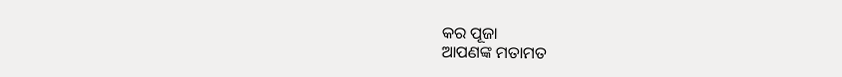କର ପୂଜା
ଆପଣଙ୍କ ମତାମତ